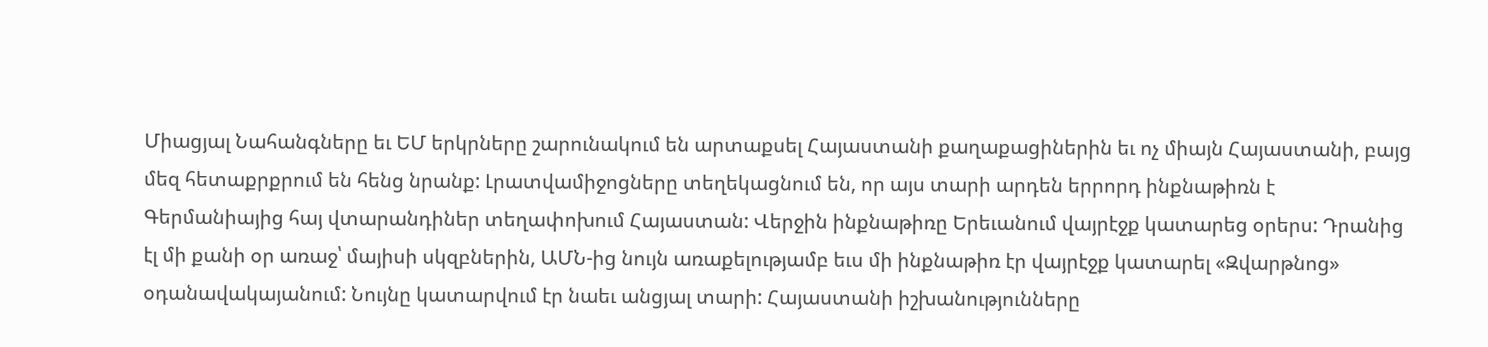Միացյալ Նահանգները եւ ԵՄ երկրները շարունակում են արտաքսել Հայաստանի քաղաքացիներին եւ ոչ միայն Հայաստանի, բայց մեզ հետաքրքրում են հենց նրանք: Լրատվամիջոցները տեղեկացնում են, որ այս տարի արդեն երրորդ ինքնաթիռն է Գերմանիայից հայ վտարանդիներ տեղափոխում Հայաստան: Վերջին ինքնաթիռը Երեւանում վայրէջք կատարեց օրերս: Դրանից էլ մի քանի օր առաջ՝ մայիսի սկզբներին, ԱՄՆ-ից նույն առաքելությամբ եւս մի ինքնաթիռ էր վայրէջք կատարել «Զվարթնոց» օդանավակայանում: Նույնը կատարվում էր նաեւ անցյալ տարի: Հայաստանի իշխանությունները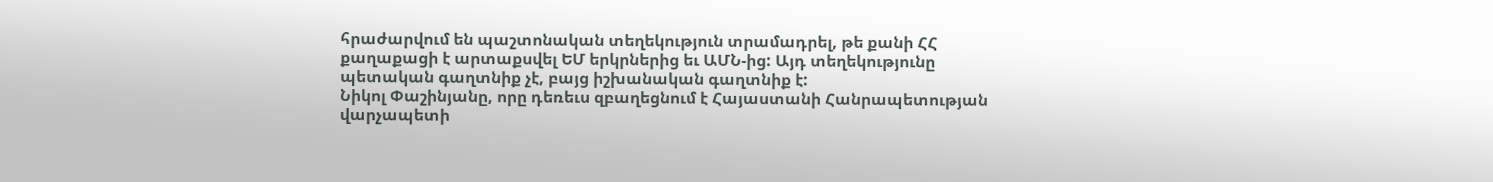հրաժարվում են պաշտոնական տեղեկություն տրամադրել, թե քանի ՀՀ քաղաքացի է արտաքսվել ԵՄ երկրներից եւ ԱՄՆ-ից: Այդ տեղեկությունը պետական գաղտնիք չէ, բայց իշխանական գաղտնիք է:
Նիկոլ Փաշինյանը, որը դեռեւս զբաղեցնում է Հայաստանի Հանրապետության վարչապետի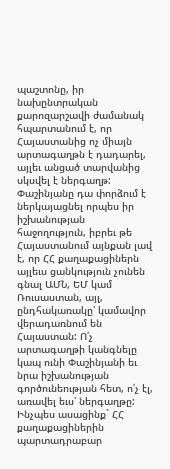պաշտոնը, իր նախընտրական քարոզարշավի ժամանակ հպարտանում է, որ Հայաստանից ոչ միայն արտագաղթն է դադարել, այլեւ անցած տարվանից սկսվել է ներգաղթ: Փաշինյանը դա փորձում է ներկայացնել որպես իր իշխանության հաջողություն, իբրեւ թե Հայաստանում այնքան լավ է, որ ՀՀ քաղաքացիներն այլեւս ցանկություն չունեն գնալ ԱՄՆ, ԵՄ կամ Ռուսաստան, այլ, ընդհակառակը՝ կամավոր վերադառնում են Հայաստան: Ո՛չ արտագաղթի կանգնելը կապ ունի Փաշինյանի եւ նրա իշխանության գործունեության հետ, ո՛չ էլ, առավել եւս՝ ներգաղթը: Ինչպես ասացինք` ՀՀ քաղաքացիներին պարտադրաբար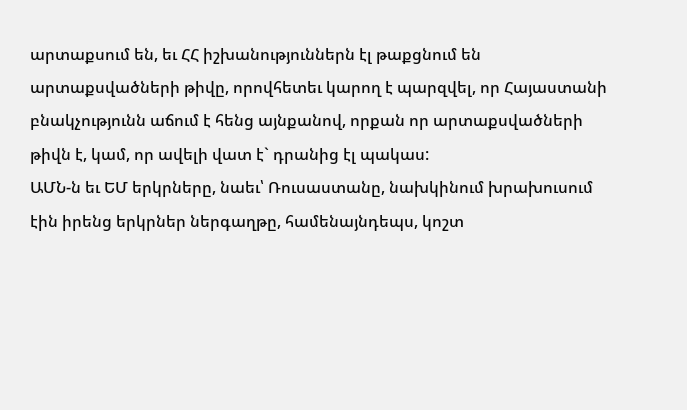արտաքսում են, եւ ՀՀ իշխանություններն էլ թաքցնում են արտաքսվածների թիվը, որովհետեւ կարող է պարզվել, որ Հայաստանի բնակչությունն աճում է հենց այնքանով, որքան որ արտաքսվածների թիվն է, կամ, որ ավելի վատ է` դրանից էլ պակաս:
ԱՄՆ-ն եւ ԵՄ երկրները, նաեւ՝ Ռուսաստանը, նախկինում խրախուսում էին իրենց երկրներ ներգաղթը, համենայնդեպս, կոշտ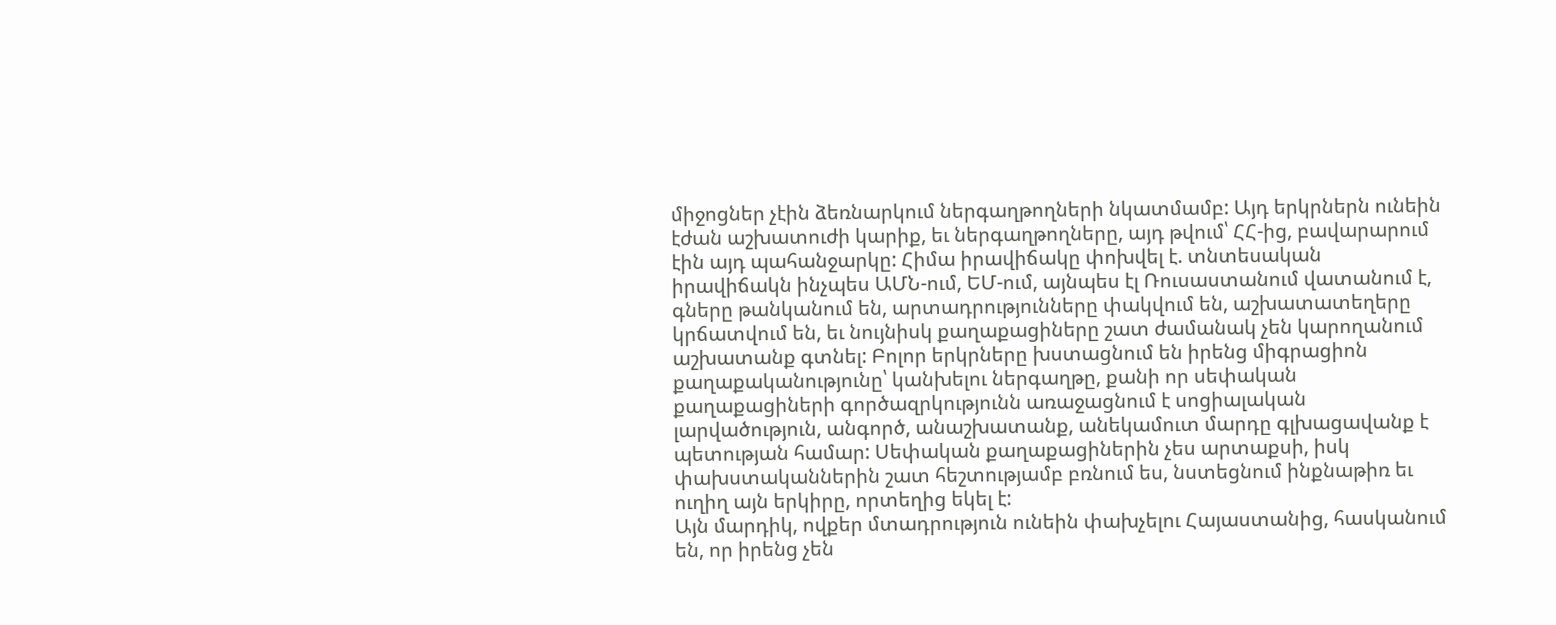միջոցներ չէին ձեռնարկում ներգաղթողների նկատմամբ: Այդ երկրներն ունեին էժան աշխատուժի կարիք, եւ ներգաղթողները, այդ թվում՝ ՀՀ-ից, բավարարում էին այդ պահանջարկը: Հիմա իրավիճակը փոխվել է. տնտեսական իրավիճակն ինչպես ԱՄՆ-ում, ԵՄ-ում, այնպես էլ Ռուսաստանում վատանում է, գները թանկանում են, արտադրությունները փակվում են, աշխատատեղերը կրճատվում են, եւ նույնիսկ քաղաքացիները շատ ժամանակ չեն կարողանում աշխատանք գտնել: Բոլոր երկրները խստացնում են իրենց միգրացիոն քաղաքականությունը՝ կանխելու ներգաղթը, քանի որ սեփական քաղաքացիների գործազրկությունն առաջացնում է սոցիալական լարվածություն, անգործ, անաշխատանք, անեկամուտ մարդը գլխացավանք է պետության համար: Սեփական քաղաքացիներին չես արտաքսի, իսկ փախստականներին շատ հեշտությամբ բռնում ես, նստեցնում ինքնաթիռ եւ ուղիղ այն երկիրը, որտեղից եկել է:
Այն մարդիկ, ովքեր մտադրություն ունեին փախչելու Հայաստանից, հասկանում են, որ իրենց չեն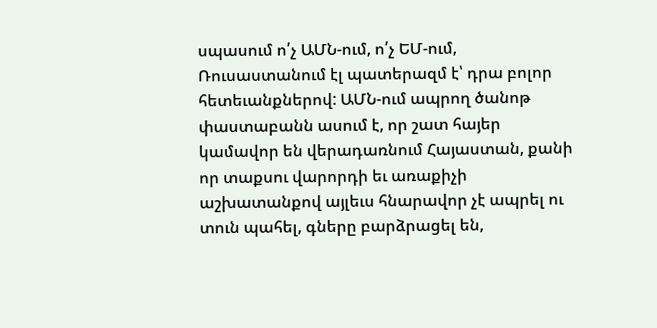սպասում ո՛չ ԱՄՆ-ում, ո՛չ ԵՄ-ում, Ռուսաստանում էլ պատերազմ է՝ դրա բոլոր հետեւանքներով: ԱՄՆ-ում ապրող ծանոթ փաստաբանն ասում է, որ շատ հայեր կամավոր են վերադառնում Հայաստան, քանի որ տաքսու վարորդի եւ առաքիչի աշխատանքով այլեւս հնարավոր չէ ապրել ու տուն պահել, գները բարձրացել են,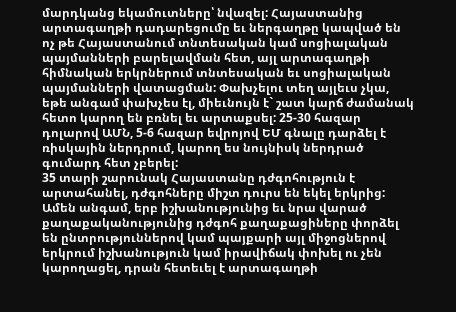մարդկանց եկամուտները՝ նվազել: Հայաստանից արտագաղթի դադարեցումը եւ ներգաղթը կապված են ոչ թե Հայաստանում տնտեսական կամ սոցիալական պայմանների բարելավման հետ, այլ արտագաղթի հիմնական երկրներում տնտեսական եւ սոցիալական պայմանների վատացման: Փախչելու տեղ այլեւս չկա, եթե անգամ փախչես էլ, միեւնույն է` շատ կարճ ժամանակ հետո կարող են բռնել եւ արտաքսել: 25-30 հազար դոլարով ԱՄՆ, 5-6 հազար եվրոյով ԵՄ գնալը դարձել է ռիսկային ներդրում, կարող ես նույնիսկ ներդրած գումարդ հետ չբերել:
35 տարի շարունակ Հայաստանը դժգոհություն է արտահանել, դժգոհները միշտ դուրս են եկել երկրից: Ամեն անգամ, երբ իշխանությունից եւ նրա վարած քաղաքականությունից դժգոհ քաղաքացիները փորձել են ընտրություններով կամ պայքարի այլ միջոցներով երկրում իշխանություն կամ իրավիճակ փոխել ու չեն կարողացել, դրան հետեւել է արտագաղթի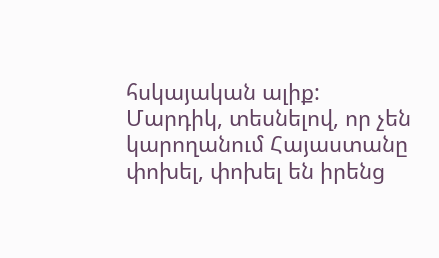հսկայական ալիք: Մարդիկ, տեսնելով, որ չեն կարողանում Հայաստանը փոխել, փոխել են իրենց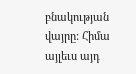բնակության վայրը: Հիմա այլեւս այդ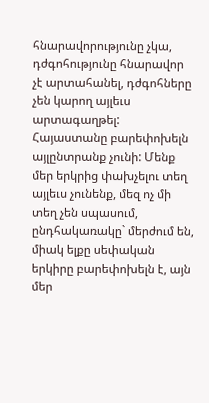հնարավորությունը չկա, դժգոհությունը հնարավոր չէ արտահանել, դժգոհները չեն կարող այլեւս արտագաղթել: Հայաստանը բարեփոխելն այլընտրանք չունի: Մենք մեր երկրից փախչելու տեղ այլեւս չունենք, մեզ ոչ մի տեղ չեն սպասում, ընդհակառակը` մերժում են, միակ ելքը սեփական երկիրը բարեփոխելն է, այն մեր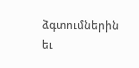ձգտումներին եւ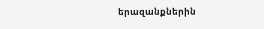երազանքներին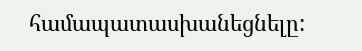համապատասխանեցնելը: